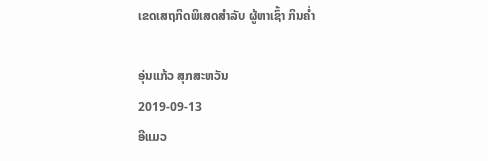ເຂດເສຖກິດພິເສດສໍາລັບ ຜູ້ຫາເຊົ້າ ກິນຄໍ່າ

ອຸ່ນແກ້ວ ສຸກສະຫວັນ
2019-09-13
ອີແມວ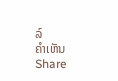ລ໌
ຄໍາເຫັນ
Share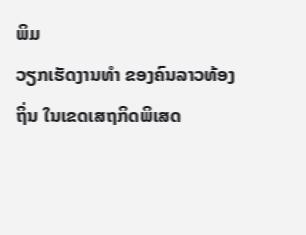ພິມ
ວຽກເຮັດງານທໍາ ຂອງຄົນລາວທ້ອງຖິ່ນ ໃນເຂດເສຖກິດພິເສດ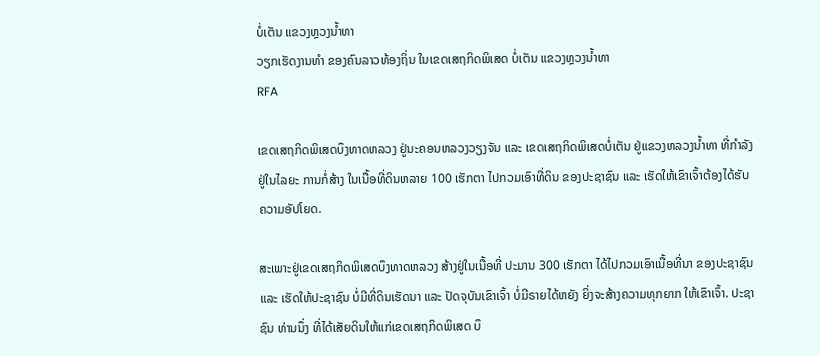ບໍ່ເຕັນ ແຂວງຫຼວງນໍ້າທາ
ວຽກເຮັດງານທໍາ ຂອງຄົນລາວທ້ອງຖິ່ນ ໃນເຂດເສຖກິດພິເສດ ບໍ່ເຕັນ ແຂວງຫຼວງນໍ້າທາ
RFA

ເຂດເສຖກິດພິເສດບຶງທາດຫລວງ ຢູ່ນະຄອນຫລວງວຽງຈັນ ແລະ ເຂດເສຖກິດພິເສດບໍ່ເຕັນ ຢູ່ແຂວງຫລວງນໍ້າທາ ທີ່ກຳລັງຢູ່ໃນໄລຍະ ການກໍ່ສ້າງ ໃນເນື້ອທີ່ດິນຫລາຍ 100 ເຮັກຕາ ໄປກວມເອົາທີ່ດິນ ຂອງປະຊາຊົນ ແລະ ເຮັດໃຫ້ເຂົາເຈົ້າຕ້ອງໄດ້ຮັບ ຄວາມອັປໂຍດ.

ສະເພາະຢູ່ເຂດເສຖກິດພິເສດບຶງທາດຫລວງ ສ້າງຢູ່ໃນເນື້ອທີ່ ປະມານ 300 ເຮັກຕາ ໄດ້ໄປກວມເອົາເນື້ອທີ່ນາ ຂອງປະຊາຊົນ ແລະ ເຮັດໃຫ້ປະຊາຊົນ ບໍ່ມີທີ່ດິນເຮັດນາ ແລະ ປັດຈຸບັນເຂົາເຈົ້າ ບໍ່ມີຣາຍໄດ້ຫຍັງ ຍິ່ງຈະສ້າງຄວາມທຸກຍາກ ໃຫ້ເຂົາເຈົ້າ. ປະຊາຊົນ ທ່ານນຶ່ງ ທີ່ໄດ້ເສັຍດິນໃຫ້ແກ່ເຂດເສຖກິດພິເສດ ບຶ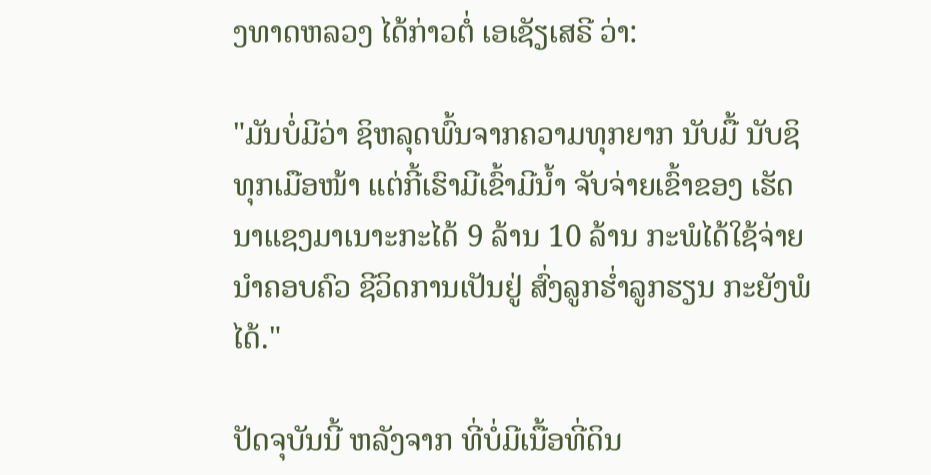ງທາດຫລວງ ໄດ້ກ່າວຕໍ່ ເອເຊັຽເສຣີ ວ່າ:

"ມັນບໍ່ມີວ່າ ຊິຫລຸດພົ້ນຈາກຄວາມທຸກຍາກ ນັບມື້ ນັບຊິທຸກເມືອໜ້າ ແຕ່ກີ້ເຮົາມີເຂົ້າມີນ້ຳ ຈັບຈ່າຍເຂົ້າຂອງ ເຮັດນາແຊງມາເນາະກະໄດ້ 9 ລ້ານ 10 ລ້ານ ກະພໍໄດ້ໃຊ້ຈ່າຍນຳຄອບຄົວ ຊີວິດການເປັນຢູ່ ສົ່ງລູກຮ່ຳລູກຮຽນ ກະຍັງພໍໄດ້."

ປັດຈຸບັນນີ້ ຫລັງຈາກ ທີ່ບໍ່ມີເນື້ອທີ່ດິນ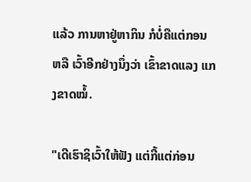ແລ້ວ ການຫາຢູ່ຫາກິນ ກໍບໍ່ຄືແຕ່ກອນ ຫລື ເວົ້າອີກຢ່າງນຶ່ງວ່າ ເຂົ້າຂາດແລງ ແກງຂາດໝໍ້.

"ເດີເຮົາຊິເວົ້າໃຫ້ຟັງ ແຕ່ກີ້ແຕ່ກ່ອນ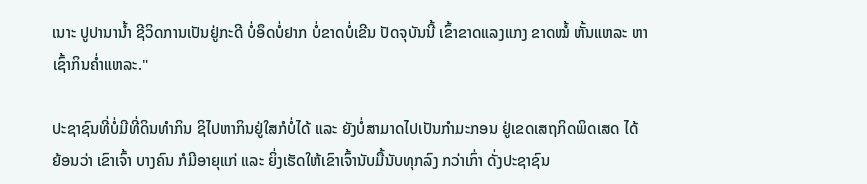ເນາະ ປູປານານ້ຳ ຊີວິດການເປັນຢູ່ກະດີ ບໍ່ອຶດບໍ່ຢາກ ບໍ່ຂາດບໍ່ເຂີນ ປັດຈຸບັນນີ້ ເຂົ້າຂາດແລງແກງ ຂາດໝໍ້ ຫັ້ນແຫລະ ຫາເຊົ້າກິນຄ່ຳແຫລະ."

ປະຊາຊົນທີ່ບໍ່ມີທີ່ດິນທຳກິນ ຊິໄປຫາກິນຢູ່ໃສກໍບໍ່ໄດ້ ແລະ ຍັງບໍ່ສາມາດໄປເປັນກຳມະກອນ ຢູ່ເຂດເສຖກິດພິດເສດ ໄດ້ ຍ້ອນວ່າ ເຂົາເຈົ້າ ບາງຄົນ ກໍມີອາຍຸແກ່ ແລະ ຍິ່ງເຮັດໃຫ້ເຂົາເຈົ້ານັບມື້ນັບທຸກລົງ ກວ່າເກົ່າ ດັ່ງປະຊາຊົນ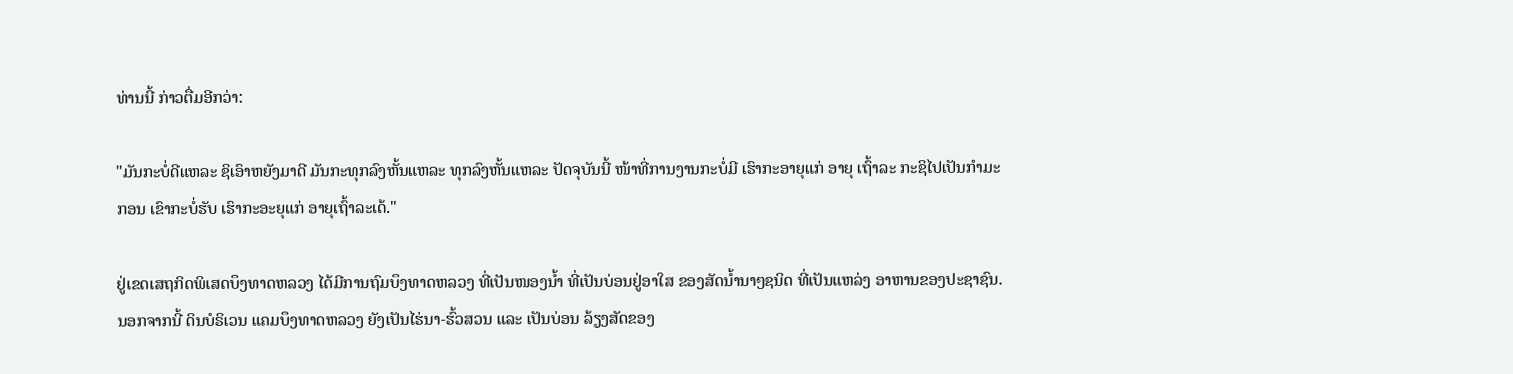ທ່ານນີ້ ກ່າວຕື່ມອີກວ່າ:

"ມັນກະບໍ່ດີແຫລະ ຊິເອົາຫຍັງມາດີ ມັນກະທຸກລົງຫັ້ນແຫລະ ທຸກລົງຫັ້ນແຫລະ ປັດຈຸບັນນີ້ ໜ້າທີ່ການງານກະບໍ່ມີ ເຮົາກະອາຍຸແກ່ ອາຍຸ ເຖົ້າລະ ກະຊິໄປເປັນກຳມະກອນ ເຂົາກະບໍ່ຮັບ ເຮົາກະອະຍຸແກ່ ອາຍຸເຖົ້າລະເດ້."

ຢູ່ເຂດເສຖກິດພິເສດບຶງທາດຫລວງ ໄດ້ມີການຖົມບຶງທາດຫລວງ ທີ່ເປັນໜອງນ້ຳ ທີ່ເປັນບ່ອນຢູ່ອາໃສ ຂອງສັດນ້ຳນາໆຊນິດ ທີ່ເປັນແຫລ່ງ ອາຫານຂອງປະຊາຊົນ. ນອກຈາກນີ້ ດິນບໍຣິເວນ ແຄມບຶງທາດຫລວງ ຍັງເປັນໄຮ່ນາ-ຮົ້ວສວນ ແລະ ເປັນບ່ອນ ລ້ຽງສັດຂອງ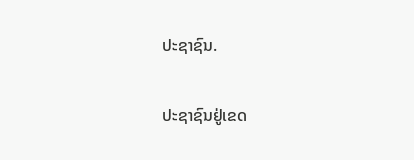ປະຊາຊົນ.

ປະຊາຊົນຢູ່ເຂດ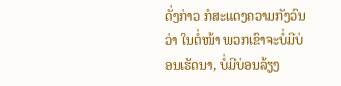ດັ່ງກ່າວ ກໍສະແດງຄວາມກັງວົນວ່າ ໃນຕໍ່ໜ້າ ພວກເຂົາຈະບໍ່ມີບ່ອນເຮັດນາ, ບໍ່ມີບ່ອນລ້ຽງ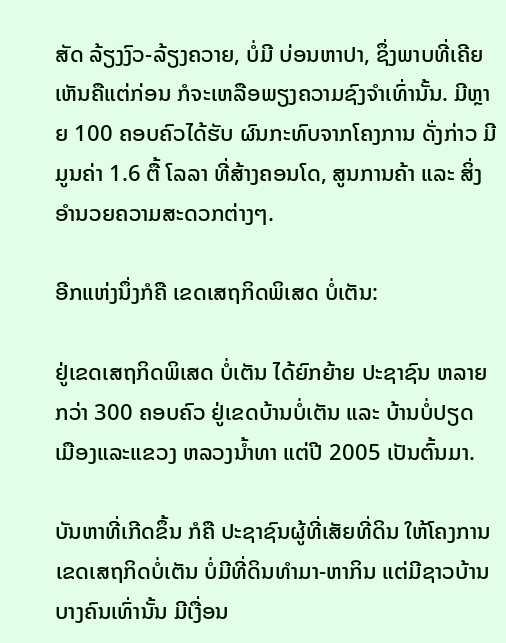ສັດ ລ້ຽງງົວ-ລ້ຽງຄວາຍ, ບໍ່ມີ ບ່ອນຫາປາ, ຊຶ່ງພາບທີ່ເຄີຍເຫັນຄືແຕ່ກ່ອນ ກໍຈະເຫລືອພຽງຄວາມຊົງຈຳເທົ່ານັ້ນ. ມີຫຼາຍ 100 ຄອບຄົວໄດ້ຮັບ ຜົນກະທົບຈາກໂຄງການ ດັ່ງກ່າວ ມີມູນຄ່າ 1.6 ຕື້ ໂລລາ ທີ່ສ້າງຄອນໂດ, ສູນການຄ້າ ແລະ ສິ່ງອຳນວຍຄວາມສະດວກຕ່າງໆ.

ອີກແຫ່ງນຶ່ງກໍຄື ເຂດເສຖກິດພິເສດ ບໍ່ເຕັນ:

ຢູ່ເຂດເສຖກິດພິເສດ ບໍ່ເຕັນ ໄດ້ຍົກຍ້າຍ ປະຊາຊົນ ຫລາຍກວ່າ 300 ຄອບຄົວ ຢູ່ເຂດບ້ານບໍ່ເຕັນ ແລະ ບ້ານບໍ່ປຽດ ເມືອງແລະແຂວງ ຫລວງນ້ຳທາ ແຕ່ປີ 2005 ເປັນຕົ້ນມາ.

ບັນຫາທີ່ເກີດຂຶ້ນ ກໍຄື ປະຊາຊົນຜູ້ທີ່ເສັຍທີ່ດິນ ໃຫ້ໂຄງການເຂດເສຖກິດບໍ່ເຕັນ ບໍ່ມີທີ່ດິນທຳມາ-ຫາກິນ ແຕ່ມີຊາວບ້ານບາງຄົນເທົ່ານັ້ນ ມີເງື່ອນ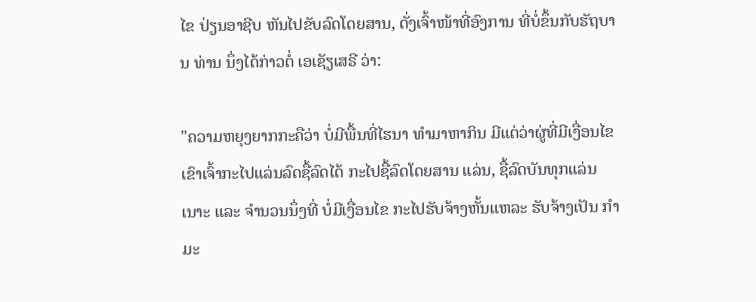ໄຂ ປ່ຽນອາຊີບ ຫັນໄປຂັບລົດໂດຍສານ, ດັ່ງເຈົ້າໜ້າທີ່ອົງການ ທີ່ບໍ່ຂຶ້ນກັບຮັຖບານ ທ່ານ ນຶ່ງໄດ້ກ່າວຕໍ່ ເອເຊັຽເສຣີ ວ່າ:

"ຄວາມຫຍຸງຍາກກະຄືວ່າ ບໍ່ມີພື້ນທີ່ໄຮນາ ທຳມາຫາກິນ ມີແຕ່ວ່າຜູ່ທີ່ມີເງື່ອນໄຂ ເຂົາເຈົ້າກະໄປແລ່ນລົດຊື້ລົດໄດ້ ກະໄປຊື້ລົດໂດຍສານ ແລ່ນ, ຊື້ລົດບັນທຸກແລ່ນເນາະ ແລະ ຈຳນວນນຶ່ງທີ່ ບໍ່ມີເງື່ອນໄຂ ກະໄປຮັບຈ້າງຫັ້ນແຫລະ ຮັບຈ້າງເປັນ ກຳມະ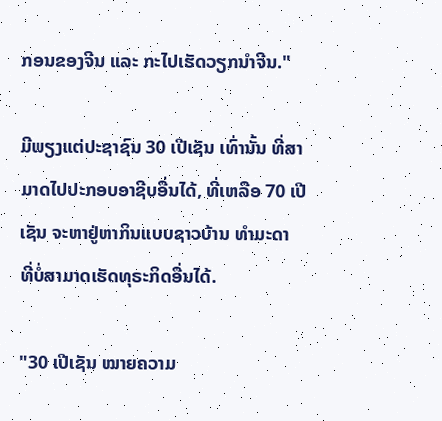ກອນຂອງຈີນ ແລະ ກະໄປເຮັດວຽກນຳຈີນ."

ມີພຽງແຕ່ປະຊາຊົນ 30 ເປີເຊັນ ເທົ່ານັ້ນ ທີ່ສາມາດໄປປະກອບອາຊີບອື່ນໄດ້, ທີ່ເຫລືອ 70 ເປີເຊັນ ຈະຫາຢູ່ຫາກິນແບບຊາວບ້ານ ທຳມະດາ ທີ່ບໍ່ສາມາດເຮັດທຸຣະກິດອື່ນໄດ້.

"30 ເປີເຊັນ ໝາຍຄວາມ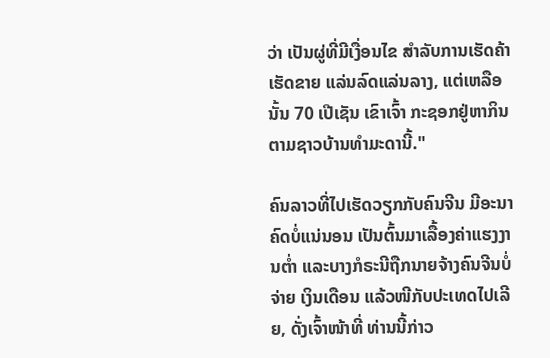ວ່າ ເປັນຜູ່ທີ່ມີເງື່ອນໄຂ ສຳລັບການເຮັດຄ້າເຮັດຂາຍ ແລ່ນລົດແລ່ນລາງ, ແຕ່ເຫລືອນັ້ນ 70 ເປີເຊັນ ເຂົາເຈົ້າ ກະຊອກຢູ່ຫາກິນ ຕາມຊາວບ້ານທຳມະດານີ້."

ຄົນລາວທີ່ໄປເຮັດວຽກກັບຄົນຈີນ ມີອະນາຄົດບໍ່ແນ່ນອນ ເປັນຕົ້ນມາເລື້ອງຄ່າແຮງງານຕ່ຳ ແລະບາງກໍຣະນີຖືກນາຍຈ້າງຄົນຈີນບໍ່ຈ່າຍ ເງິນເດືອນ ແລ້ວໜີກັບປະເທດໄປເລີຍ, ດັ່ງເຈົ້າໜ້າທີ່ ທ່ານນີ້ກ່າວ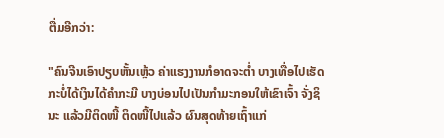ຕື່ມອີກວ່າ:

"ຄົນຈີນເອົາປຽບຫັ້ນເຫຼ້ວ ຄ່າແຮງງານກໍອາດຈະຕ່ຳ ບາງເທື່ອໄປເຮັດກະບໍ່ໄດ້ເງິນໄດ້ຄຳກະມີ ບາງບ່ອນໄປເປັນກຳມະກອນໃຫ້ເຂົາເຈົ້າ ຈັ່ງຊິນະ ແລ້ວມີຕິດໜີ້ ຕິດໜີ້ໄປແລ້ວ ຜົນສຸດທ້າຍເຖົ້າແກ່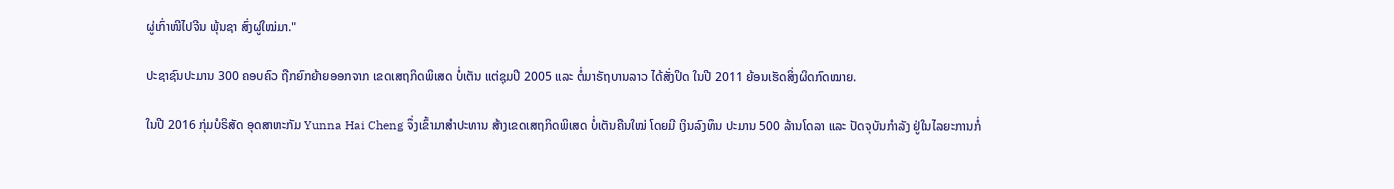ຜູ່ເກົ່າໜີໄປຈີນ ພຸ້ນຊາ ສົ່ງຜູ່ໃໝ່ມາ."

ປະຊາຊົນປະມານ 300 ຄອບຄົວ ຖືກຍົກຍ້າຍອອກຈາກ ເຂດເສຖກິດພິເສດ ບໍ່ເຕັນ ແຕ່ຊຸມປີ 2005 ແລະ ຕໍ່ມາຣັຖບານລາວ ໄດ້ສັ່ງປິດ ໃນປີ 2011 ຍ້ອນເຮັດສິ່ງຜິດກົດໝາຍ.

ໃນປີ 2016 ກຸ່ມບໍຣິສັດ ອຸດສາຫະກັມ Yunna Hai Cheng ຈຶ່ງເຂົ້າມາສຳປະທານ ສ້າງເຂດເສຖກິດພິເສດ ບໍ່ເຕັນຄືນໃໝ່ ໂດຍມີ ເງິນລົງທຶນ ປະມານ 500 ລ້ານໂດລາ ແລະ ປັດຈຸບັນກຳລັງ ຢູ່ໃນໄລຍະການກໍ່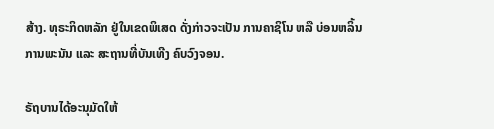ສ້າງ. ທຸຣະກິດຫລັກ ຢູ່ໃນເຂດພິເສດ ດັ່ງກ່າວຈະເປັນ ການຄາຊິໂນ ຫລື ບ່ອນຫລິ້ນການພະນັນ ແລະ ສະຖານທີ່ບັນເທີງ ຄົບວົງຈອນ.

ຣັຖບານໄດ້ອະນຸມັດໃຫ້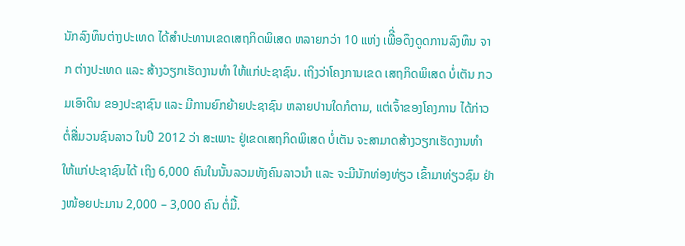ນັກລົງທຶນຕ່າງປະເທດ ໄດ້ສຳປະທານເຂດເສຖກິດພິເສດ ຫລາຍກວ່າ 10 ແຫ່ງ ເພືີ່ອດຶງດູດການລົງທຶນ ຈາກ ຕ່າງປະເທດ ແລະ ສ້າງວຽກເຮັດງານທຳ ໃຫ້ແກ່ປະຊາຊົນ. ເຖິງວ່າໂຄງການເຂດ ເສຖກິດພິເສດ ບໍ່ເຕັນ ກວມເອົາດິນ ຂອງປະຊາຊົນ ແລະ ມີການຍົກຍ້າຍປະຊາຊົນ ຫລາຍປານໃດກໍຕາມ, ແຕ່ເຈົ້າຂອງໂຄງການ ໄດ້ກ່າວຕໍ່ສື່ມວນຊົນລາວ ໃນປີ 2012 ວ່າ ສະເພາະ ຢູ່ເຂດເສຖກິດພິເສດ ບໍ່ເຕັນ ຈະສາມາດສ້າງວຽກເຮັດງານທຳ ໃຫ້ແກ່ປະຊາຊົນໄດ້ ເຖິງ 6,000 ຄົນໃນນັ້ນລວມທັງຄົນລາວນຳ ແລະ ຈະມີນັກທ່ອງທ່ຽວ ເຂົ້າມາທ່ຽວຊົມ ຢ່າງໜ້ອຍປະມານ 2,000 – 3,000 ຄົນ ຕໍ່ມື້.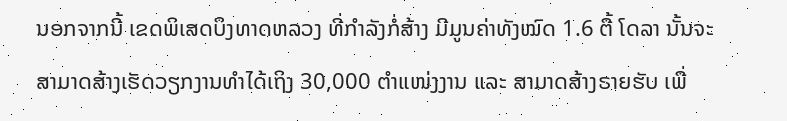ນອກຈາກນີ້ ເຂດພິເສດບຶງທາດຫລວງ ທີ່ກຳລັງກໍ່ສ້າງ ມີມູນຄ່າທັງໝົດ 1.6 ຕື້ ໂດລາ ນັ້ນຈະສາມາດສ້າງເຮັດວຽກງານທຳໄດ້ເຖິງ 30,000 ຕຳແໜ່ງງານ ແລະ ສາມາດສ້າງຣາຍຮັບ ເພື່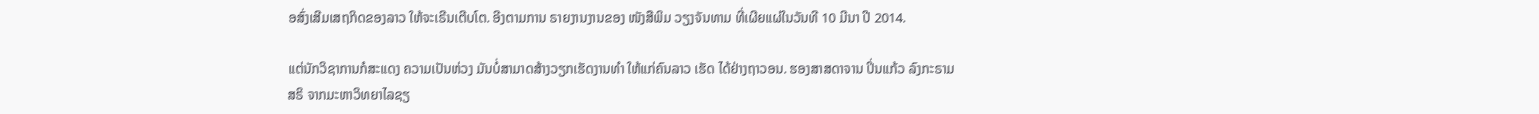ອສົ່ງເສີມເສຖກິດຂອງລາວ ໃຫ້ຈະເຣີນເຕີບໂຕ. ອີງຕາມການ ຣາຍງານງານຂອງ ໜັງສືພິມ ວຽງຈັນທາມ ທີ່ເຜີຍແຜ່ໃນວັນທີ 10 ມີນາ ປີ 2014.

ແຕ່ນັກວິຊາການກໍສະແດງ ຄວາມເປັນຫ່ວງ ມັນບໍ່ສາມາດສ້າງວຽກເຮັດງານທຳ ໃຫ້ແກ່ຄົນລາວ ເຮັດ ໄດ້ຢ່າງຖາວອນ. ຮອງສາສດາຈານ ປິ່ນແກ້ວ ລົງກະຣາມສຣິ ຈາກມະຫາວິທຍາໄລຊຽ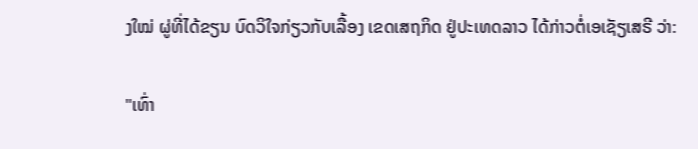ງໃໝ່ ຜູ່ທີ່ໄດ້ຂຽນ ບົດວິໃຈກ່ຽວກັບເລື້ອງ ເຂດເສຖກິດ ຢູ່ປະເທດລາວ ໄດ້ກ່າວຕໍ່ເອເຊັຽເສຣີ ວ່າ:

"ເທົ່າ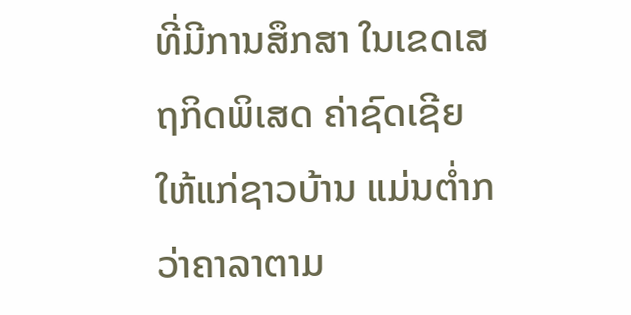ທີ່ມີການສຶກສາ ໃນເຂດເສຖກິດພິເສດ ຄ່າຊົດເຊີຍໃຫ້ແກ່ຊາວບ້ານ ແມ່ນຕ່ຳກວ່າຄາລາຕາມ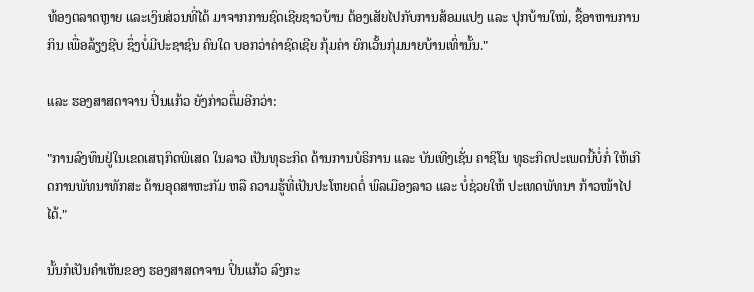ທ້ອງຕລາດຫຼາຍ ແລະເງິນສ່ວນທີ່ໄດ້ ມາຈາກການຊົດເຊີຍຊາວບ້ານ ຕ້ອງເສັຍໄປກັບການສ້ອມແປງ ແລະ ປຸກບ້ານໃໝ່, ຊື້ອາຫານການກິນ ເພື່ອລ້ຽງຊີບ ຊຶ່ງບໍ່ມີປະຊາຊົນ ຄົນໃດ ບອກວ່າຄ່າຊົດເຊີຍ ກຸ້ມຄ່າ ຍົກເວັ້ນກຸ່ມນາຍບ້ານເທົ່ານັ້ນ."

ແລະ ຮອງສາສດາຈານ ປິ່ນແກ້ວ ຍັງກ່າວຕຶ່ມອີກວ່າ:

"ການລົງທຶນຢູ່ໃນເຂດເສຖກິດພິເສດ ໃນລາວ ເປັນທຸຣະກິດ ດ້ານການບໍຣິການ ແລະ ບັນເທີງເຊັ່ນ ຄາຊິໂນ ທຸຣະກິດປະເພດນີ້ບໍ່ກໍ່ ໃຫ້ເກີດການພັທນາທັກສະ ດ້ານອຸດສາຫະກັມ ຫລື ຄວາມຮູ້ທີ່ເປັນປະໂຫຍດຕໍ່ ພົລເມືອງລາວ ແລະ ບໍ່ຊ່ວຍໃຫ້ ປະເທດພັທນາ ກ້າວໜ້າໄປໄດ້."

ນັ້ນກໍເປັນຄຳເຫັນຂອງ ຮອງສາສດາຈານ ປິ່ນແກ້ວ ລົງກະ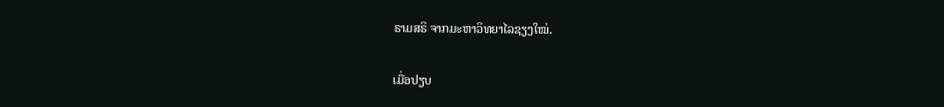ຣາມສຣິ ຈາກມະຫາວິທຍາໄລຊຽງໃໝ່.

ເມື່ອປຽບ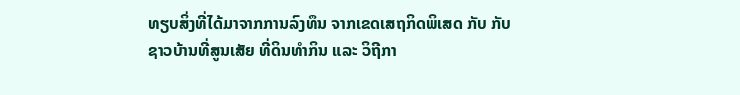ທຽບສິ່ງທີ່ໄດ້ມາຈາກການລົງທຶນ ຈາກເຂດເສຖກິດພິເສດ ກັບ ກັບຊາວບ້ານທີ່ສູນເສັຍ ທີ່ດິນທຳກິນ ແລະ ວິຖີກາ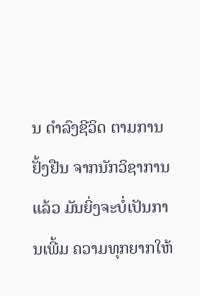ນ ດຳລົງຊີວິດ ຕາມການຢັ້ງຢືນ ຈາກນັກວິຊາການແລ້ວ ມັນຍິ່ງຈະບໍ່ເປັນການເພີ້ມ ຄວາມທຸກຍາກໃຫ້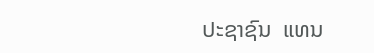ປະຊາຊົນ  ແທນ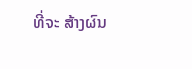ທີ່ຈະ ສ້າງຜົນ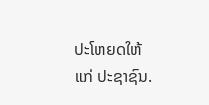ປະໂຫຍດໃຫ້ແກ່ ປະຊາຊົນ.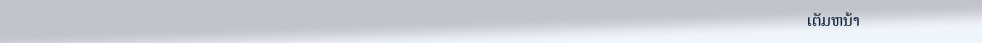ເຕັມຫນ້າ